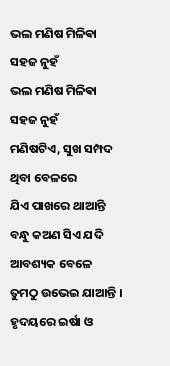ଭଲ ମଣିଷ ମିଳିଵା ସହଜ ନୁହଁ
ଭଲ ମଣିଷ ମିଳିଵା ସହଜ ନୁହଁ
ମଣିଷଟିଏ, ସୁଖ ସମ୍ପଦ ଥିବା ବେଳରେ
ଯିଏ ପାଖରେ ଥାଆନ୍ତି
ବନ୍ଧୁ କଅଣ ସିଏ ଯଦି ଆବଶ୍ୟକ ବେଳେ
ତୁମଠୁ ଉଭେଇ ଯାଆନ୍ତି ।
ହୃଦୟରେ ଇର୍ଷା ଓ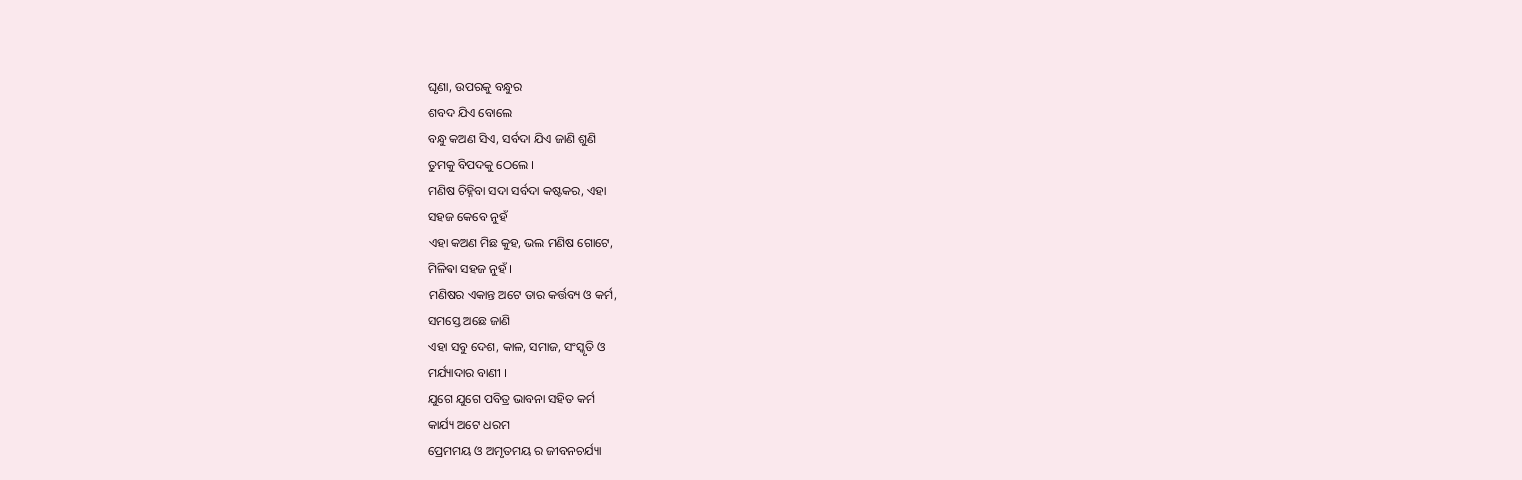ଘୃଣା, ଉପରକୁ ବନ୍ଧୁର
ଶବଦ ଯିଏ ବୋଲେ
ବନ୍ଧୁ କଅଣ ସିଏ, ସର୍ବଦା ଯିଏ ଜାଣି ଶୁଣି
ତୁମକୁ ବିପଦକୁ ଠେଲେ ।
ମଣିଷ ଚିହ୍ନିବା ସଦା ସର୍ବଦା କଷ୍ଟକର, ଏହା
ସହଜ କେବେ ନୁହଁ
ଏହା କଅଣ ମିଛ କୁହ, ଭଲ ମଣିଷ ଗୋଟେ,
ମିଳିଵା ସହଜ ନୁହଁ ।
ମଣିଷର ଏକାନ୍ତ ଅଟେ ତାର କର୍ତ୍ତବ୍ୟ ଓ କର୍ମ,
ସମସ୍ତେ ଅଛେ ଜାଣି
ଏହା ସବୁ ଦେଶ, କାଳ, ସମାଜ, ସଂସ୍କୃତି ଓ
ମର୍ଯ୍ୟାଦାର ବାଣୀ ।
ଯୁଗେ ଯୁଗେ ପବିତ୍ର ଭାବନା ସହିତ କର୍ମ
କାର୍ଯ୍ୟ ଅଟେ ଧରମ
ପ୍ରେମମୟ ଓ ଅମୃତମୟ ର ଜୀବନଚର୍ଯ୍ୟା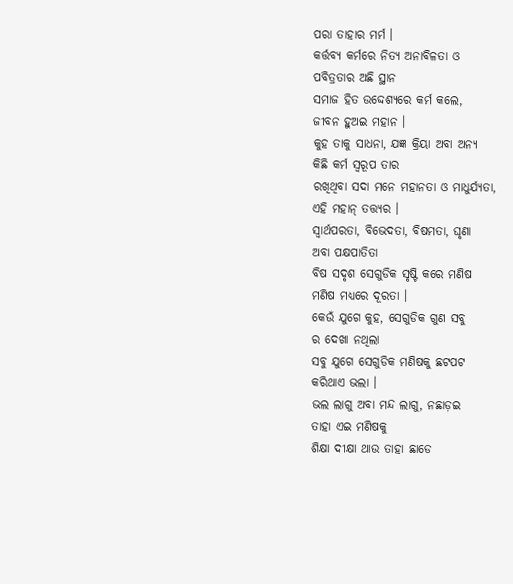ପରା ତାହାର ମର୍ମ ।
କର୍ତ୍ତବ୍ୟ କର୍ମରେ ନିତ୍ୟ ଅନାବିଳତା ଓ
ପବିତ୍ରତାର ଅଛି ସ୍ଥାନ
ସମାଜ ହିତ ଉଦ୍ଦେଶ୍ୟରେ କର୍ମ କଲେ,
ଜୀବନ ହୁଅଇ ମହାନ ।
କୁହ ତାକୁ ସାଧନା, ଯଜ୍ଞ କ୍ରିୟା ଅବା ଅନ୍ୟ
କିଛି କର୍ମ ସ୍ୱରୂପ ତାର
ରଖିଥିବା ସଦା ମନେ ମହାନତା ଓ ମାଧୁର୍ଯ୍ୟତା,
ଏହି ମହାନ୍ ତତ୍ତ୍ୟର ।
ସ୍ଵାର୍ଥପରତା, ବିଭେଦତା, ବିଷମତା, ଘୃଣା
ଅବା ପକ୍ଷପାତିତା
ବିଷ ସଦୃଶ ସେଗୁଡିକ ସୃଷ୍ଟି କରେ ମଣିଷ
ମଣିଷ ମଧ୍ୟରେ ଦୂରତା ।
କେଉଁ ଯୁଗେ କୁହ, ସେଗୁଡିକ ଗୁଣ ସବୁ
ର ଦେଖା ନଥିଲା
ସବୁ ଯୁଗେ ସେଗୁଡିକ ମଣିଷକୁ ଛଟପଟ
କରିଥାଏ ଭଲା ।
ଭଲ ଲାଗୁ ଅବା ମନ୍ଦ ଲାଗୁ, ନଛାଡ଼ଇ
ତାହା ଏଇ ମଣିଷକୁ
ଶିକ୍ଷା ଦୀକ୍ଷା ଥାଉ ତାହା ଛାଡେ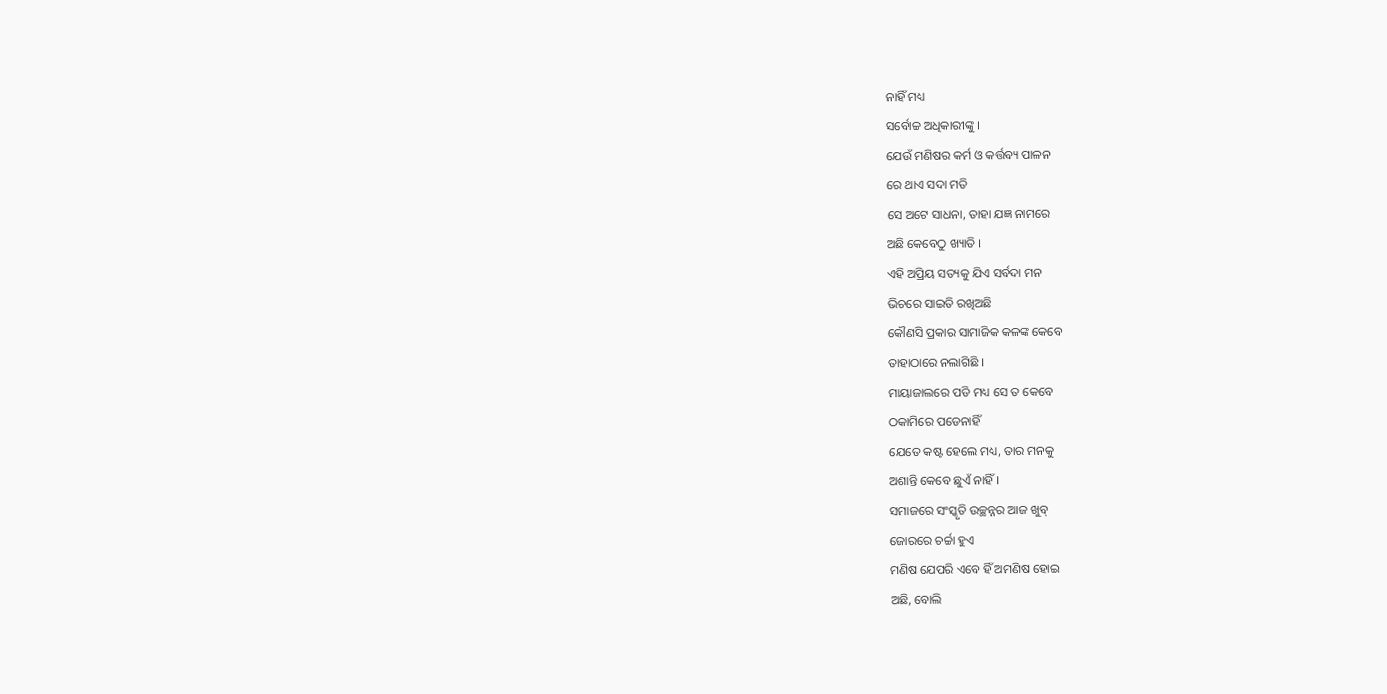ନାହିଁ ମଧ୍ୟ
ସର୍ବୋଚ୍ଚ ଅଧିକାରୀଙ୍କୁ ।
ଯେଉଁ ମଣିଷର କର୍ମ ଓ କର୍ତ୍ତବ୍ୟ ପାଳନ
ରେ ଥାଏ ସଦା ମତି
ସେ ଅଟେ ସାଧନା, ତାହା ଯଜ୍ଞ ନାମରେ
ଅଛି କେବେଠୁ ଖ୍ୟାତି ।
ଏହି ଅପ୍ରିୟ ସତ୍ୟକୁ ଯିଏ ସର୍ବଦା ମନ
ଭିଚରେ ସାଇତି ରଖିଅଛି
କୌଣସି ପ୍ରକାର ସାମାଜିକ କଳଙ୍କ କେବେ
ତାହାଠାରେ ନଲାଗିଛି ।
ମାୟାଜାଲରେ ପଡି ମଧ୍ୟ ସେ ତ କେବେ
ଠକାମିରେ ପଡେନାହିଁ
ଯେତେ କଷ୍ଟ ହେଲେ ମଧ୍ୟ, ତାର ମନକୁ
ଅଶାନ୍ତି କେବେ ଛୁଏଁ ନାହିଁ ।
ସମାଜରେ ସଂସ୍କୃତି ଉଚ୍ଛନ୍ନର ଆଜ ଖୁବ୍
ଜୋରରେ ଚର୍ଚ୍ଚା ହୁଏ
ମଣିଷ ଯେପରି ଏବେ ହିଁ ଅମଣିଷ ହୋଇ
ଅଛି, ବୋଲି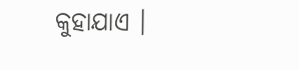କୁହାଯାଏ ।